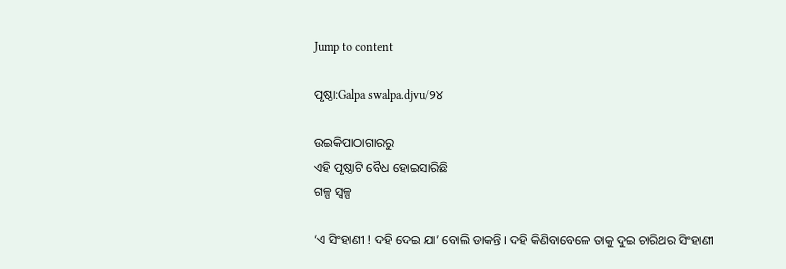Jump to content

ପୃଷ୍ଠା:Galpa swalpa.djvu/୨୪

ଉଇକିପାଠାଗାର‌ରୁ
ଏହି ପୃଷ୍ଠାଟି ବୈଧ ହୋଇସାରିଛି
ଗଳ୍ପ ସ୍ୱଳ୍ପ

‘ଏ ସିଂହାଣୀ ! ଦହି ଦେଇ ଯା’ ବୋଲି ଡାକନ୍ତି । ଦହି କିଣିବାବେଳେ ତାକୁ ଦୁଇ ଚାରିଥର ସିଂହାଣୀ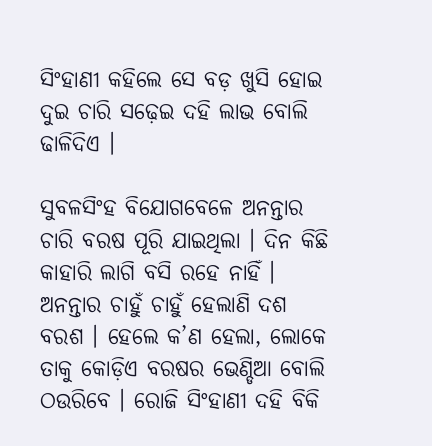ସିଂହାଣୀ କହିଲେ ସେ ବଡ଼ ଖୁସି ହୋଇ ଦୁଇ ଚାରି ସଢ଼େଇ ଦହି ଲାଭ ବୋଲି ଢାଳିଦିଏ ।

ସୁବଳସିଂହ ବିଯୋଗବେଳେ ଅନନ୍ତାର ଚାରି ବରଷ ପୂରି ଯାଇଥିଲା । ଦିନ କିଛି କାହାରି ଲାଗି ବସି ରହେ ନାହିଁ । ଅନନ୍ତାର ଚାହୁଁ ଚାହୁଁ ହେଲାଣି ଦଶ ବରଶ । ହେଲେ କ’ଣ ହେଲା, ଲୋକେ ତାକୁ କୋଡ଼ିଏ ବରଷର ଭେଣ୍ଡିଆ ବୋଲି ଠଉରିବେ । ରୋଜି ସିଂହାଣୀ ଦହି ବିକି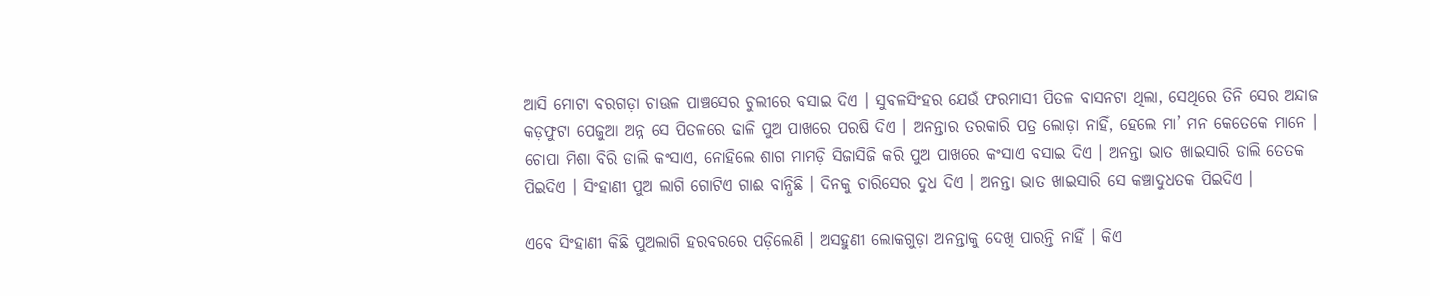ଆସି ମୋଟା ବରଗଡ଼ା ଚାଊଳ ପାଞ୍ଚସେର ଚୁଲୀରେ ବସାଇ ଦିଏ । ସୁବଳସିଂହର ଯେଉଁ ଫରମାସୀ ପିତଳ ବାସନଟା ଥିଲା, ସେଥିରେ ତିନି ସେର ଅନ୍ଦାଜ କଡ଼ଫୁଟା ପେଜୁଆ ଅନ୍ନ ସେ ପିତଳରେ ଢାଳି ପୁଅ ପାଖରେ ପରଷି ଦିଏ । ଅନନ୍ତାର ତରକାରି ପତ୍ର ଲୋଡ଼ା ନାହିଁ, ହେଲେ ମା’ ମନ କେତେକେ ମାନେ । ଚୋପା ମିଶା ବିରି ଡାଲି କଂସାଏ, ନୋହିଲେ ଶାଗ ମାମଡ଼ି ସିଜାସିଜି କରି ପୁଅ ପାଖରେ କଂସାଏ ବସାଇ ଦିଏ । ଅନନ୍ତା ଭାତ ଖାଇସାରି ଡାଲି ତେତକ ପିଇଦିଏ । ସିଂହାଣୀ ପୁଅ ଲାଗି ଗୋଟିଏ ଗାଈ ବାନ୍ଧିଛି । ଦିନକୁ ଚାରିସେର ଦୁଧ ଦିଏ । ଅନନ୍ତା ଭାତ ଖାଇସାରି ସେ କଞ୍ଚାଦୁଧତକ ପିଇଦିଏ ।

ଏବେ ସିଂହାଣୀ କିଛି ପୁଅଲାଗି ହରବରରେ ପଡ଼ିଲେଣି । ଅସହୁଣୀ ଲୋକଗୁଡ଼ା ଅନନ୍ତାକୁ ଦେଖି ପାରନ୍ତି ନାହିଁ । କିଏ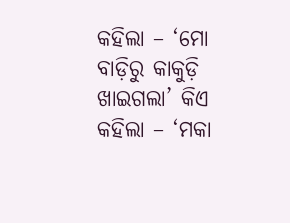କହିଲା – ‘ମୋ ବାଡ଼ିରୁ କାକୁଡ଼ି ଖାଇଗଲା’ କିଏ କହିଲା – ‘ମକା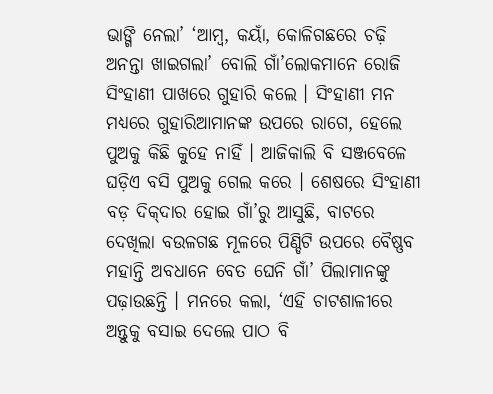ଭାଙ୍ଗି ନେଲା’ ‘ଆମ୍ବ, କୟାଁ, କୋଳିଗଛରେ ଚଢ଼ି ଅନନ୍ତା ଖାଇଗଲା’ ବୋଲି ଗାଁ’ଲୋକମାନେ ରୋଜି ସିଂହାଣୀ ପାଖରେ ଗୁହାରି କଲେ । ସିଂହାଣୀ ମନ ମଧ୍ୟରେ ଗୁହାରିଆମାନଙ୍କ ଉପରେ ରାଗେ, ହେଲେ ପୁଅକୁ କିଛି କୁହେ ନାହିଁ । ଆଜିକାଲି ବି ସଞ୍ଜବେଳେ ଘଡ଼ିଏ ବସି ପୁଅକୁ ଗେଲ କରେ । ଶେଷରେ ସିଂହାଣୀ ବଡ଼ ଦିକ୍‌ଦାର ହୋଇ ଗାଁ’ରୁ ଆସୁଛି, ବାଟରେ ଦେଖିଲା ବଉଳଗଛ ମୂଳରେ ପିଣ୍ଡିଟି ଉପରେ ବୈଷ୍ଣବ ମହାନ୍ତି ଅବଧାନେ ବେତ ଘେନି ଗାଁ’ ପିଲାମାନଙ୍କୁ ପଢ଼ାଉଛନ୍ତି । ମନରେ କଲା, ‘ଏହି ଚାଟଶାଳୀରେ ଅନ୍ତୁକୁ ବସାଇ ଦେଲେ ପାଠ ବି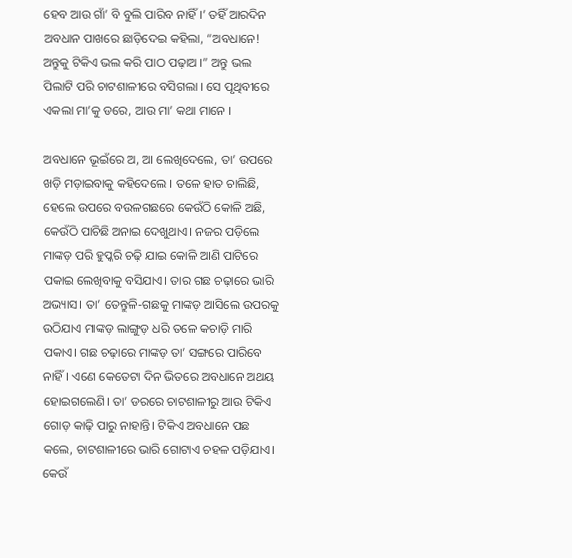ହେବ ଆଉ ଗାଁ’ ବି ବୁଲି ପାରିବ ନାହିଁ ।’ ତହିଁ ଆରଦିନ ଅବଧାନ ପାଖରେ ଛାଡ଼ିଦେଇ କହିଲା, “ଅବଧାନେ! ଅନ୍ତୁକୁ ଟିକିଏ ଭଲ କରି ପାଠ ପଢ଼ାଅ ।” ଅନ୍ତୁ ଭଲ ପିଲାଟି ପରି ଚାଟଶାଳୀରେ ବସିଗଲା । ସେ ପୃଥିବୀରେ ଏକଲା ମା’କୁ ଡରେ, ଆଉ ମା’ କଥା ମାନେ ।

ଅବଧାନେ ଭୂଇଁରେ ଅ, ଆ ଲେଖିଦେଲେ, ତା’ ଉପରେ ଖଡ଼ି ମଡ଼ାଇବାକୁ କହିଦେଲେ । ତଳେ ହାତ ଚାଲିଛି, ହେଲେ ଉପରେ ବଉଳଗଛରେ କେଉଁଠି କୋଳି ଅଛି, କେଉଁଠି ପାଚିଛି ଅନାଇ ଦେଖୁଥାଏ। ନଜର ପଡ଼ିଲେ ମାଙ୍କଡ଼ ପରି ହୁପ୍କରି ଚଢ଼ି ଯାଇ କୋଳି ଆଣି ପାଟିରେ ପକାଇ ଲେଖିବାକୁ ବସିଯାଏ। ତାର ଗଛ ଚଢ଼ାରେ ଭାରି ଅଭ୍ୟାସ। ତା’ ତେନ୍ତୁଳି-ଗଛକୁ ମାଙ୍କଡ଼ ଆସିଲେ ଉପରକୁ ଉଠିଯାଏ ମାଙ୍କଡ଼ ଲାଙ୍ଗୁଡ଼ ଧରି ତଳେ କଚାଡ଼ି ମାରି ପକାଏ। ଗଛ ଚଢ଼ାରେ ମାଙ୍କଡ଼ ତା’ ସଙ୍ଗରେ ପାରିବେ ନାହିଁ। ଏଣେ କେତେଟା ଦିନ ଭିତରେ ଅବଧାନେ ଅଥୟ ହୋଇଗଲେଣି। ତା’ ଡରରେ ଚାଟଶାଳୀରୁ ଆଉ ଟିକିଏ ଗୋଡ଼ କାଢ଼ି ପାରୁ ନାହାନ୍ତି। ଟିକିଏ ଅବଧାନେ ପଛ କଲେ, ଚାଟଶାଳୀରେ ଭାରି ଗୋଟାଏ ଚହଳ ପଡ଼ିଯାଏ। କେଉଁ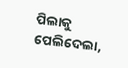ପିଲାକୁ ପେଲିଦେଲା,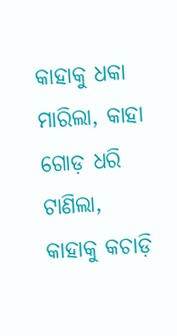କାହାକୁ ଧକା ମାରିଲା, କାହା ଗୋଡ଼ ଧରି ଟାଣିଲା, କାହାକୁ କଚାଡ଼ି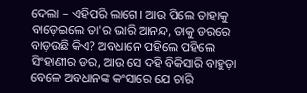ଦେଲା – ଏହିପରି ଲାଗେ। ଆଉ ପିଲେ ତାହାକୁ ବାଡ଼େଇଲେ ତା'ର ଭାରି ଆନନ୍ଦ, ତାକୁ ଡରରେ ବାଡ଼ଉଛି କିଏ? ଅବଧାନେ ପହିଲେ ପହିଲେ ସିଂହାଣୀର ଡର, ଆଉ ସେ ଦହି ବିକିସାରି ବାହୁଡ଼ା ବେଳେ ଅବଧାନଙ୍କ କଂସାରେ ଯେ ଚାରି